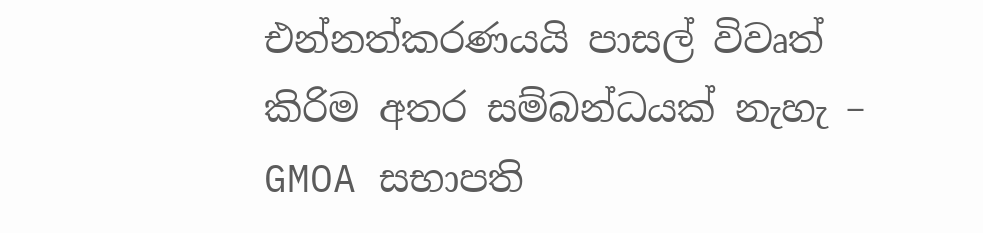එන්නත්කරණයයි පාසල් විවෘත් කිරිම අතර සම්බන්ධයක් නැහැ – GMOA සභාපති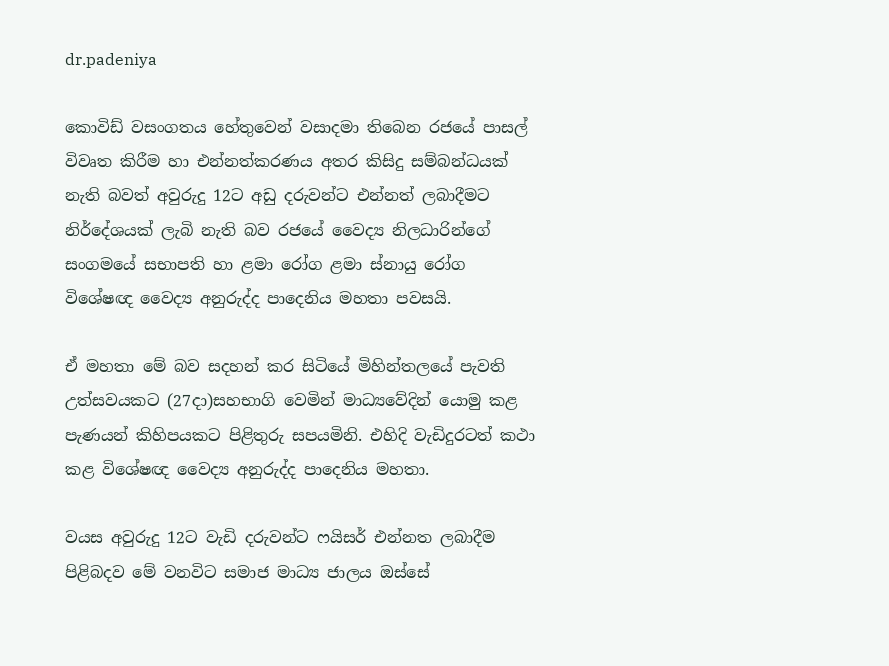dr.padeniya

කොවිඩ් වසංගතය හේතුවෙන් වසාදමා තිබෙන රජයේ පාසල් විවෘත කිරීම හා එන්නත්කරණය අතර කිසිදු සම්බන්ධයක් නැති බවත් අවුරුදු 12ට අඩු දරුවන්ට එන්නත් ලබාදීමට නිර්දේශයක් ලැබි නැති බව රජයේ වෛද්‍ය නිලධාරින්ගේ සංගමයේ සභාපති හා ළමා රෝග ළමා ස්නායු රෝග විශේෂඥ වෛද්‍ය අනුරුද්ද පාදෙනිය මහතා පවසයි.

ඒ මහතා මේ බව සදහන් කර සිටියේ මිහින්තලයේ පැවති උත්සවයකට (27දා)සහභාගි වෙමින් මාධ්‍යවේදින් යොමු කළ පැණයන් කිහිපයකට පිළිතුරු සපයමිනි. එහිදි වැඩිදුරටත් කථා කළ විශේෂඥ වෛද්‍ය අනුරුද්ද පාදෙනිය මහතා.

වයස අවුරුදු 12ට වැඩි දරුවන්ට ෆයිසර් එන්නත ලබාදීම පිළිබදව මේ වනවිට සමාජ මාධ්‍ය ජාලය ඔස්සේ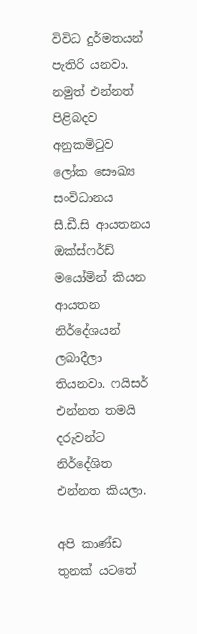විවිධ දුර්මතයන් පැතිරි යනවා. නමුත් එන්නත් පිළිබදව අනුකමිටුව ලෝක සෞඛ්‍ය සංවිධානය සී.ඩී.සි ආයතනය ඔක්ස්ෆර්ඩ් මයෝමින් කියන ආයතන නිර්දේශයන් ලබාදීලා තියනවා. ෆයිසර් එන්නත තමයි දරුවන්ට නිර්දේශිත එන්නත කියලා.

අපි කාණ්ඩ තුනක් යටතේ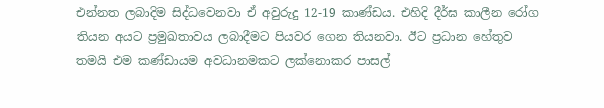එන්නත ලබාදිම සිද්ධවෙනවා ඒ අවුරුදු 12-19 කාණ්ඩය. එහිදි දීර්ඝ කාලීන රෝග තියන අයට ප්‍රමුඛතාවය ලබාදීමට පියවර ගෙන තියනවා. ඊට ප්‍රධාන හේතුව තමයි එම කණ්ඩායම අවධානමකට ලක්නොකර පාසල්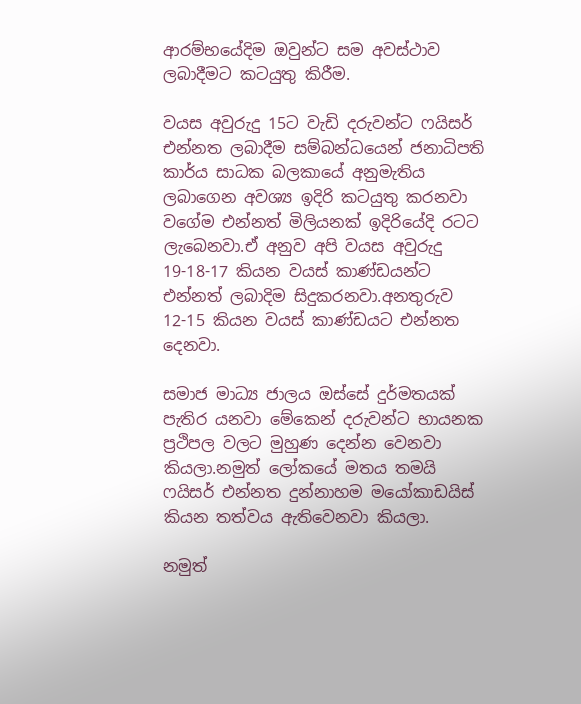ආරම්භයේදිම ඔවුන්ට සම අවස්ථාව ලබාදීමට කටයුතු කිරීම.

වයස අවුරුදු 15ට වැඩි දරුවන්ට ෆයිසර් එන්නත ලබාදීම සම්බන්ධයෙන් ජනාධිපති කාර්ය සාධක බලකායේ අනුමැතිය ලබාගෙන අවශ්‍ය ඉදිරි කටයුතු කරනවා වගේම එන්නත් මිලියනක් ඉදිරියේදි රටට ලැබෙනවා.ඒ අනුව අපි වයස අවුරුදු 19-18-17 කියන වයස් කාණ්ඩයන්ට එන්නත් ලබාදිම සිදුකරනවා.අනතුරුව 12-15 කියන වයස් කාණ්ඩයට එන්නත දෙනවා.

සමාජ මාධ්‍ය ජාලය ඔස්සේ දුර්මතයක් පැතිර යනවා මේකෙන් දරුවන්ට භායනක ප්‍රථිපල වලට මුහුණ දෙන්න වෙනවා කියලා.නමුත් ලෝකයේ මතය තමයි ෆයිසර් එන්නත දුන්නාහම මයෝකාඩයිස් කියන තත්වය ඇතිවෙනවා කියලා.

නමුත්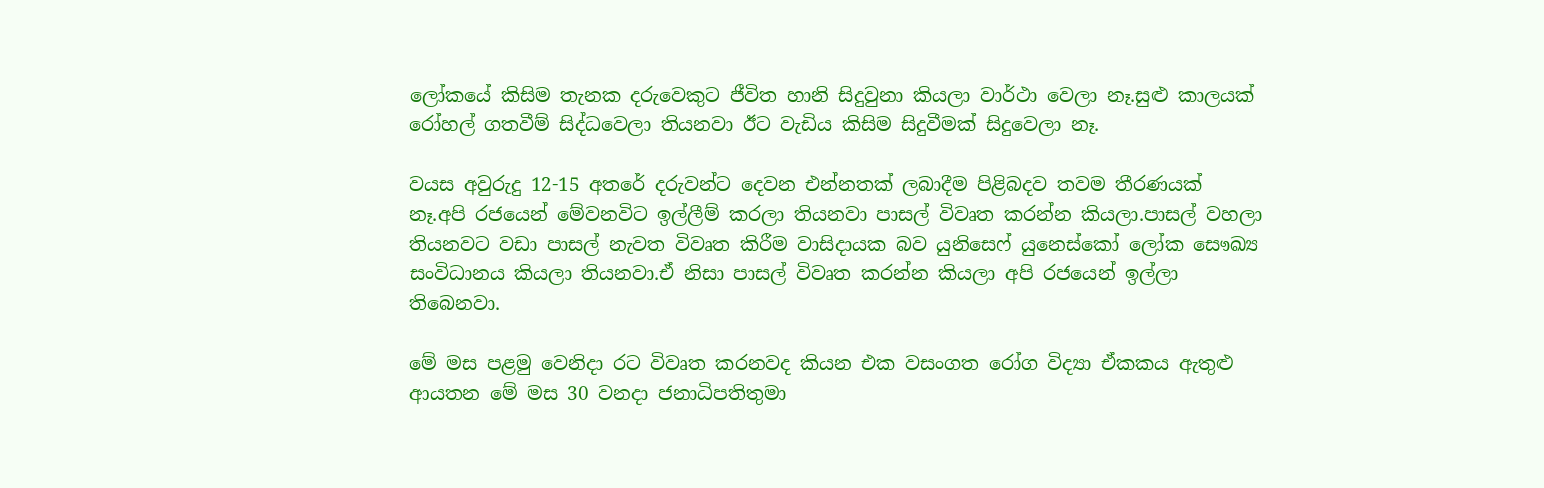ලෝකයේ කිසිම තැනක දරුවෙකුට ජීවිත හානි සිදුවුනා කියලා වාර්ථා වෙලා නෑ.සුළු කාලයක් රෝහල් ගතවීම් සිද්ධවෙලා තියනවා ඊට වැඩිය කිසිම සිදුවීමක් සිදුවෙලා නෑ.

වයස අවුරුදු 12-15 අතරේ දරුවන්ට දෙවන එන්නතක් ලබාදීම පිළිබදව තවම තීරණයක් නෑ.අපි රජයෙන් මේවනවිට ඉල්ලීම් කරලා තියනවා පාසල් විවෘත කරන්න කියලා.පාසල් වහලා තියනවට වඩා පාසල් නැවත විවෘත කිරීම වාසිදායක බව යුනිසෙෆ් යුනෙස්කෝ ලෝක සෞඛ්‍ය සංවිධානය කියලා තියනවා.ඒ නිසා පාසල් විවෘත කරන්න කියලා අපි රජයෙන් ඉල්ලා තිබෙනවා.

මේ මස පළමු වෙනිදා රට විවෘත කරනවද කියන එක වසංගත රෝග විද්‍යා ඒකකය ඇතුළු ආයතන මේ මස 30 වනදා ජනාධිපතිතුමා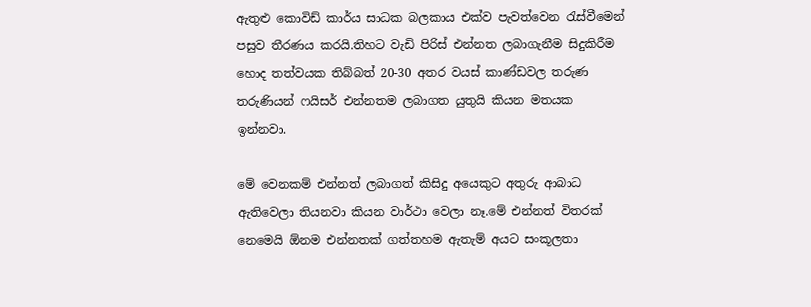ඇතුළු කොවිඩ් කාර්ය සාධක බලකාය එක්ව පැවත්වෙන රැස්වීමෙන් පසුව තීරණය කරයි.තිහට වැඩි පිරිස් එන්නත ලබාගැනීම සිදුකිරීම හොද තත්වයක තිබ්බත් 20-30 අතර වයස් කාණ්ඩවල තරුණ තරුණියන් ෆයිසර් එන්නතම ලබාගත යුතුයි කියන මතයක ඉන්නවා.

මේ වෙනකම් එන්නත් ලබාගත් කිසිදු අයෙකුට අතුරු ආබාධ ඇතිවෙලා තියනවා කියන වාර්ථා වෙලා නෑ.මේ එන්නත් විතරක් නෙමෙයි ඕනම එන්නතක් ගත්තහම ඇතැම් අයට සංකූලතා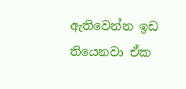ඇතිවෙන්න ඉඩ තියෙනවා ඒක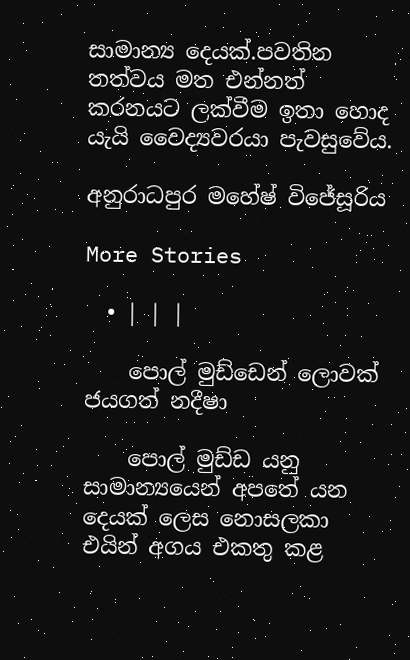සාමාන්‍ය දෙයක්.පවතින තත්වය මත එන්නත් කරනයට ලක්වීම ඉතා හොද යැයි වෛද්‍යවරයා පැවසුවේය.

අනුරාධපුර මහේෂ් විජේසූරිය

More Stories

  • | | |

    පොල් මුඩ්ඩෙන් ලොවක් ජයගත් නදීෂා

    පොල් මුඩ්ඩ යනු සාමාන්‍යයෙන් අපතේ යන දෙයක් ලෙස නොසලකා එයින් අගය එකතු කළ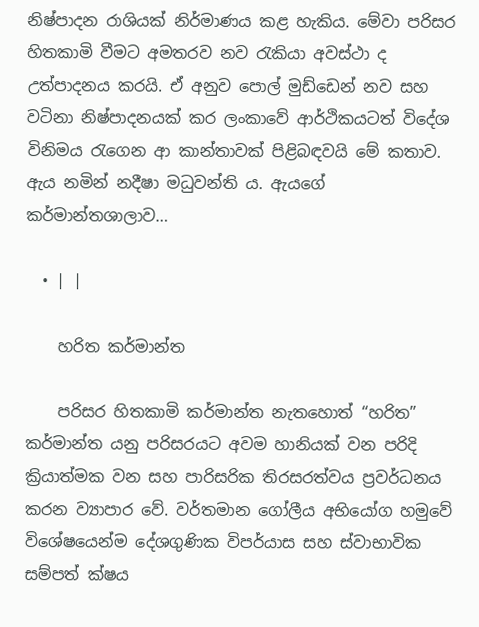නිෂ්පාදන රාශියක් නිර්මාණය කළ හැකිය. මේවා පරිසර හිතකාමි වීමට අමතරව නව රැකියා අවස්ථා ද උත්පාදනය කරයි. ඒ අනුව පොල් මුඩ්ඩෙන් නව සහ වටිනා නිෂ්පාදනයක් කර ලංකාවේ ආර්ථිකයටත් විදේශ විනිමය රැගෙන ආ කාන්තාවක් පිළිබඳවයි මේ කතාව. ඇය නමින් නදීෂා මධුවන්ති ය. ඇයගේ කර්මාන්තශාලාව…

  • | |

    හරිත කර්මාන්ත

    පරිසර හිතකාමි කර්මාන්ත නැතහොත් “හරිත” කර්මාන්ත යනු පරිසරයට අවම හානියක් වන පරිදි ක්‍රියාත්මක වන සහ පාරිසරික තිරසරත්වය ප්‍රවර්ධනය කරන ව්‍යාපාර වේ. වර්තමාන ගෝලීය අභියෝග හමුවේ විශේෂයෙන්ම දේශගුණික විපර්යාස සහ ස්වාභාවික සම්පත් ක්ෂය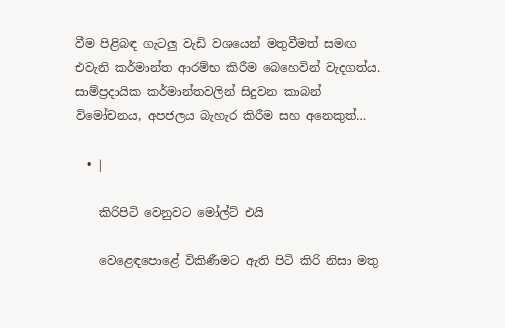වීම පිළිබඳ ගැටලු වැඩි වශයෙන් මතුවීමත් සමඟ එවැනි කර්මාන්ත ආරම්භ කිරීම බෙහෙවින් වැදගත්ය. සාම්ප්‍රදායික කර්මාන්තවලින් සිදුවන කාබන් විමෝචනය, අපජලය බැහැර කිරීම සහ අනෙකුත්…

  • |

    කිරිපිටි වෙනුවට මෝල්ට් එයි

    වෙළෙඳපොළේ විකිණීමට ඇති පිටි කිරි නිසා මතු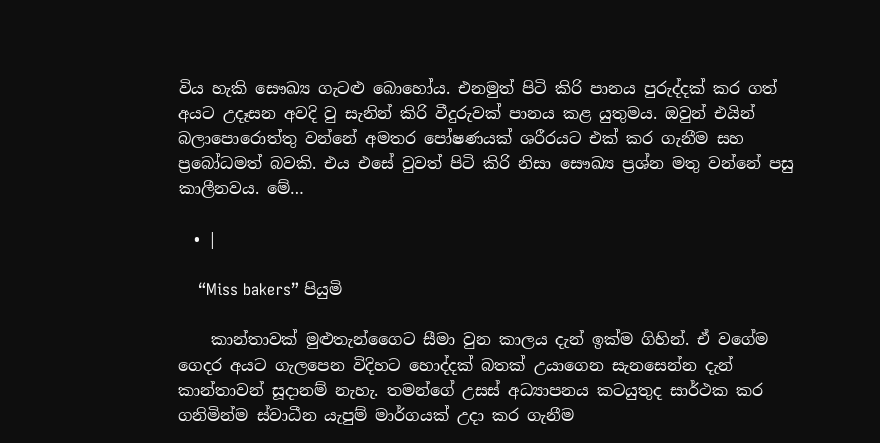විය හැකි සෞඛ්‍ය ගැටළු බොහෝය. එනමුත් පිටි කිරි පානය පුරුද්දක් කර ගත් අයට උදෑසන අවදි වු සැනින් කිරි වීදුරුවක් පානය කළ යුතුමය. ඔවුන් එයින් බලාපොරොත්තු වන්නේ අමතර පෝෂණයක් ශරීරයට එක් කර ගැනීම සහ ප්‍රබෝධමත් බවකි. එය එසේ වුවත් පිටි කිරි නිසා සෞඛ්‍ය ප්‍රශ්න මතු වන්නේ පසු කාලීනවය. මේ…

  • |

    “Miss bakers” පියුමි

    කාන්තාවක් මුළුතැන්ගෛට සීමා වුන කාලය දැන් ඉක්ම ගිහින්. ඒ වගේම ගෙදර අයට ගැලපෙන විදිහට හොද්දක් බතක් උයාගෙන සැනසෙන්න දැන් කාන්තාවන් සූදානම් නැහැ. තමන්ගේ උසස් අධ්‍යාපනය කටයුතුද සාර්ථක කර ගනිමින්ම ස්වාධීන යැපුම් මාර්ගයක් උදා කර ගැනීම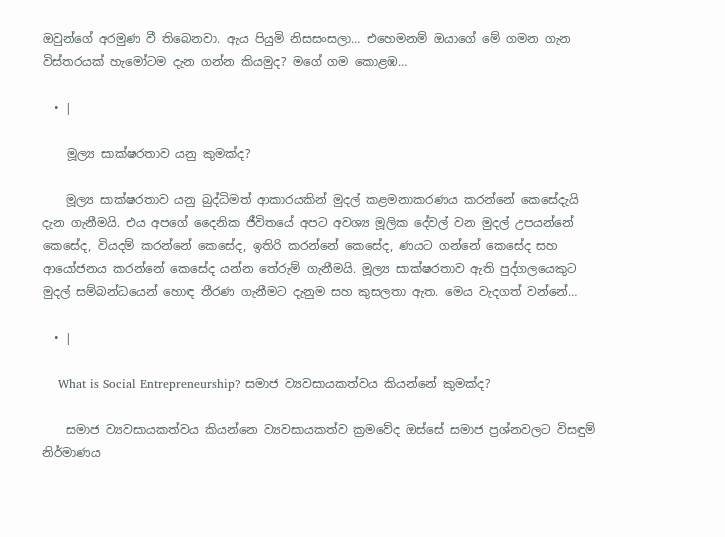ඔවුන්ගේ අරමුණ වී තිබෙනවා. ඇය පියුමි නිසසංසලා… එහෙමනම් ඔයාගේ මේ ගමන ගැන විස්තරයක් හැමෝටම දැන ගන්න කියමුද? මගේ ගම කොළඹ…

  • |

    මූල්‍ය සාක්ෂරතාව යනු කුමක්ද?

    මූල්‍ය සාක්ෂරතාව යනු බුද්ධිමත් ආකාරයකින් මුදල් කළමනාකරණය කරන්නේ කෙසේදැයි දැන ගැනීමයි. එය අපගේ දෛනික ජීවිතයේ අපට අවශ්‍ය මූලික දේවල් වන මුදල් උපයන්නේ කෙසේද, වියදම් කරන්නේ කෙසේද, ඉතිරි කරන්නේ කෙසේද, ණයට ගන්නේ කෙසේද සහ ආයෝජනය කරන්නේ කෙසේද යන්න තේරුම් ගැනීමයි. මූල්‍ය සාක්ෂරතාව ඇති පුද්ගලයෙකුට මුදල් සම්බන්ධයෙන් හොඳ තීරණ ගැනීමට දැනුම සහ කුසලතා ඇත. මෙය වැදගත් වන්නේ…

  • |

    What is Social Entrepreneurship? සමාජ ව්‍යවසායකත්වය කියන්නේ කුමක්ද?

    සමාජ ව්‍යවසායකත්වය කියන්නෙ ව්‍යවසායකත්ව ක්‍රමවේද ඔස්සේ සමාජ ප්‍රශ්නවලට විසඳුම් නිර්මාණය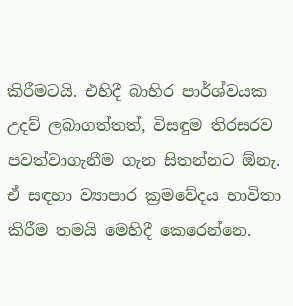කිරීමටයි. එහිදී බාහිර පාර්ශ්වයක උදව් ලබාගත්තත්, විසඳුම තිරසරව පවත්වාගැනීම ගැන සිතන්නට ඕනැ. ඒ සඳහා ව්‍යාපාර ක්‍රමවේදය භාවිතා කිරීම තමයි මෙහිදී කෙරෙන්නෙ.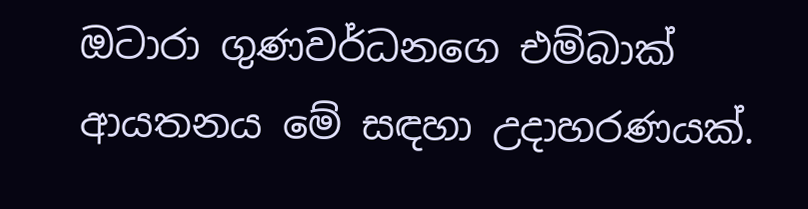ඔටාරා ගුණවර්ධනගෙ එම්බාක් ආයතනය මේ සඳහා උදාහරණයක්.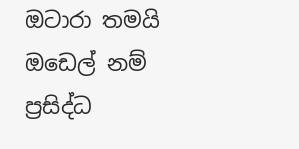ඔටාරා තමයි ඔඩෙල් නම් ප්‍රසිද්ධ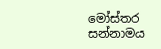මෝස්තර සන්නාමය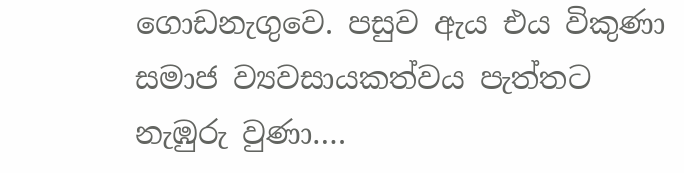ගොඩනැගුවෙ. පසුව ඇය එය විකුණා සමාජ ව්‍යවසායකත්වය පැත්තට නැඹුරු වුණා….